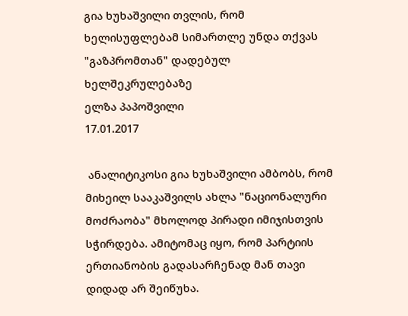გია ხუხაშვილი თვლის, რომ ხელისუფლებამ სიმართლე უნდა თქვას "გაზპრომთან" დადებულ ხელშეკრულებაზე
ელზა პაპოშვილი
17.01.2017

 ანალიტიკოსი გია ხუხაშვილი ამბობს, რომ მიხეილ სააკაშვილს ახლა "ნაციონალური მოძრაობა" მხოლოდ პირადი იმიჯისთვის სჭირდება. ამიტომაც იყო, რომ პარტიის ერთიანობის გადასარჩენად მან თავი დიდად არ შეიწუხა.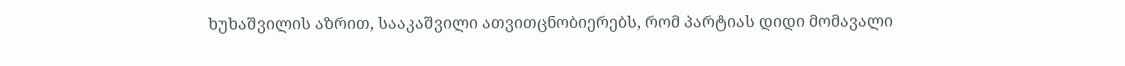ხუხაშვილის აზრით, სააკაშვილი ათვითცნობიერებს, რომ პარტიას დიდი მომავალი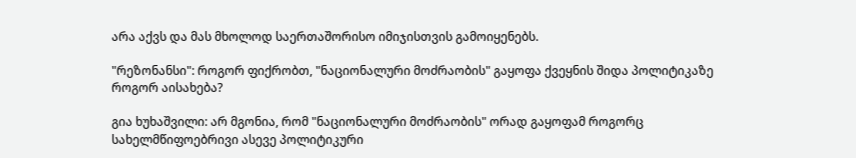არა აქვს და მას მხოლოდ საერთაშორისო იმიჯისთვის გამოიყენებს.

"რეზონანსი": როგორ ფიქრობთ, "ნაციონალური მოძრაობის" გაყოფა ქვეყნის შიდა პოლიტიკაზე როგორ აისახება?

გია ხუხაშვილი: არ მგონია, რომ "ნაციონალური მოძრაობის" ორად გაყოფამ როგორც სახელმწიფოებრივი ასევე პოლიტიკური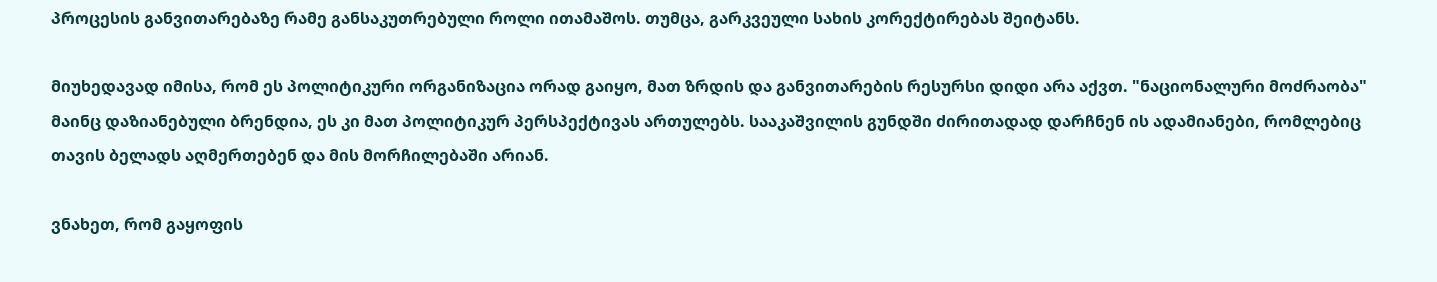პროცესის განვითარებაზე რამე განსაკუთრებული როლი ითამაშოს. თუმცა, გარკვეული სახის კორექტირებას შეიტანს.

მიუხედავად იმისა, რომ ეს პოლიტიკური ორგანიზაცია ორად გაიყო, მათ ზრდის და განვითარების რესურსი დიდი არა აქვთ. "ნაციონალური მოძრაობა" მაინც დაზიანებული ბრენდია, ეს კი მათ პოლიტიკურ პერსპექტივას ართულებს. სააკაშვილის გუნდში ძირითადად დარჩნენ ის ადამიანები, რომლებიც თავის ბელადს აღმერთებენ და მის მორჩილებაში არიან.

ვნახეთ, რომ გაყოფის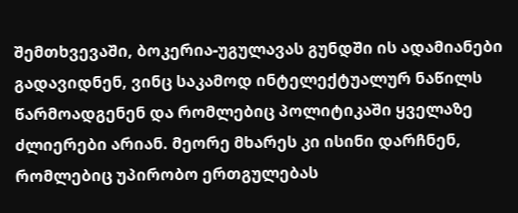შემთხვევაში, ბოკერია-უგულავას გუნდში ის ადამიანები გადავიდნენ, ვინც საკამოდ ინტელექტუალურ ნაწილს წარმოადგენენ და რომლებიც პოლიტიკაში ყველაზე ძლიერები არიან. მეორე მხარეს კი ისინი დარჩნენ, რომლებიც უპირობო ერთგულებას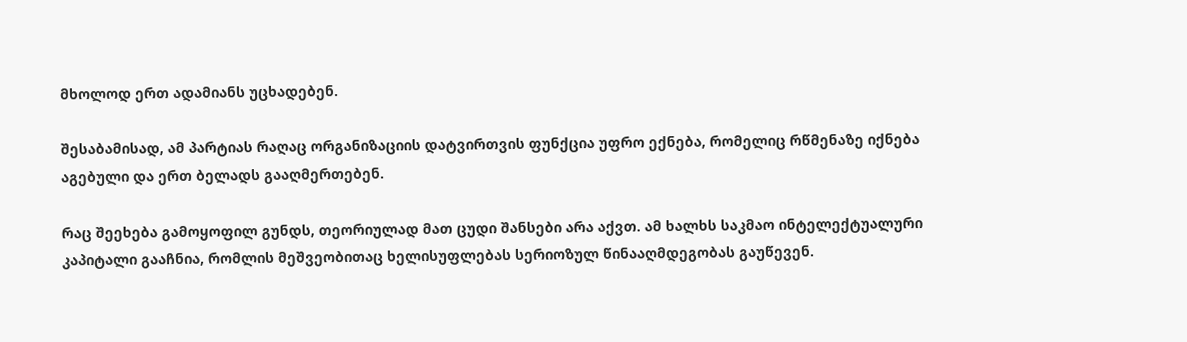მხოლოდ ერთ ადამიანს უცხადებენ.

შესაბამისად, ამ პარტიას რაღაც ორგანიზაციის დატვირთვის ფუნქცია უფრო ექნება, რომელიც რწმენაზე იქნება აგებული და ერთ ბელადს გააღმერთებენ.

რაც შეეხება გამოყოფილ გუნდს, თეორიულად მათ ცუდი შანსები არა აქვთ. ამ ხალხს საკმაო ინტელექტუალური კაპიტალი გააჩნია, რომლის მეშვეობითაც ხელისუფლებას სერიოზულ წინააღმდეგობას გაუწევენ.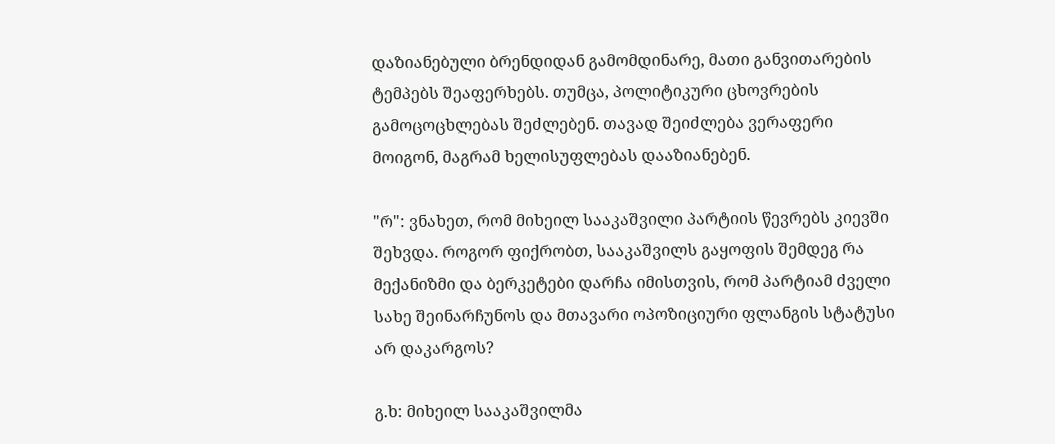დაზიანებული ბრენდიდან გამომდინარე, მათი განვითარების ტემპებს შეაფერხებს. თუმცა, პოლიტიკური ცხოვრების გამოცოცხლებას შეძლებენ. თავად შეიძლება ვერაფერი მოიგონ, მაგრამ ხელისუფლებას დააზიანებენ.

"რ": ვნახეთ, რომ მიხეილ სააკაშვილი პარტიის წევრებს კიევში შეხვდა. როგორ ფიქრობთ, სააკაშვილს გაყოფის შემდეგ რა მექანიზმი და ბერკეტები დარჩა იმისთვის, რომ პარტიამ ძველი სახე შეინარჩუნოს და მთავარი ოპოზიციური ფლანგის სტატუსი არ დაკარგოს?

გ.ხ: მიხეილ სააკაშვილმა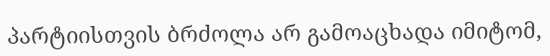პარტიისთვის ბრძოლა არ გამოაცხადა იმიტომ,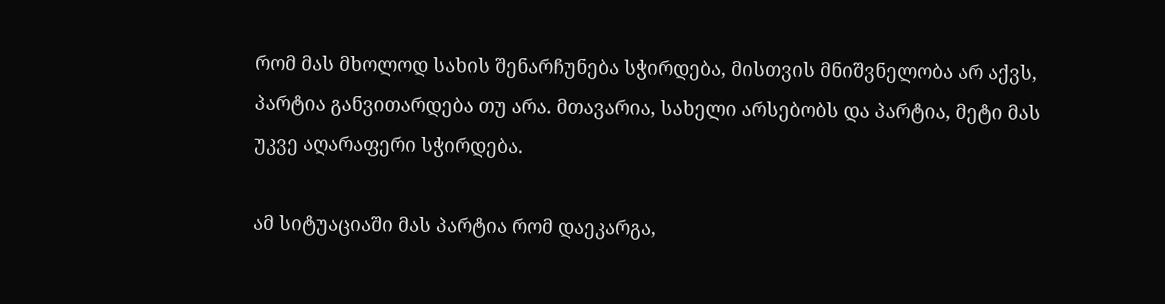რომ მას მხოლოდ სახის შენარჩუნება სჭირდება, მისთვის მნიშვნელობა არ აქვს, პარტია განვითარდება თუ არა. მთავარია, სახელი არსებობს და პარტია, მეტი მას უკვე აღარაფერი სჭირდება.

ამ სიტუაციაში მას პარტია რომ დაეკარგა,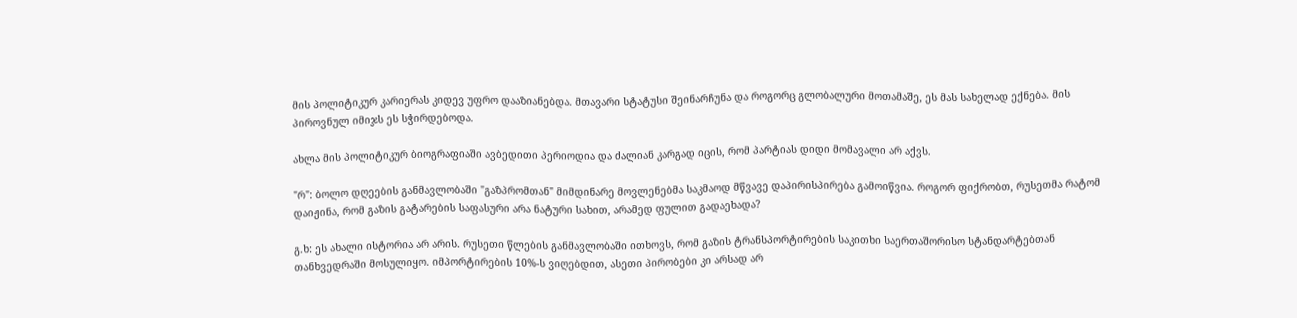მის პოლიტიკურ კარიერას კიდევ უფრო დააზიანებდა. მთავარი სტატუსი შეინარჩუნა და როგორც გლობალური მოთამაშე, ეს მას სახელად ექნება. მის პიროვნულ იმიჯს ეს სჭირდებოდა.

ახლა მის პოლიტიკურ ბიოგრაფიაში ავბედითი პერიოდია და ძალიან კარგად იცის, რომ პარტიას დიდი მომავალი არ აქვს.

"რ": ბოლო დღეების განმავლობაში "გაზპრომთან" მიმდინარე მოვლენებმა საკმაოდ მწვავე დაპირისპირება გამოიწვია. როგორ ფიქრობთ, რუსეთმა რატომ დაიჟინა, რომ გაზის გატარების საფასური არა ნატური სახით, არამედ ფულით გადაეხადა?

გ.ხ: ეს ახალი ისტორია არ არის. რუსეთი წლების განმავლობაში ითხოვს, რომ გაზის ტრანსპორტირების საკითხი საერთაშორისო სტანდარტებთან თანხვედრაში მოსულიყო. იმპორტირების 10%-ს ვიღებდით, ასეთი პირობები კი არსად არ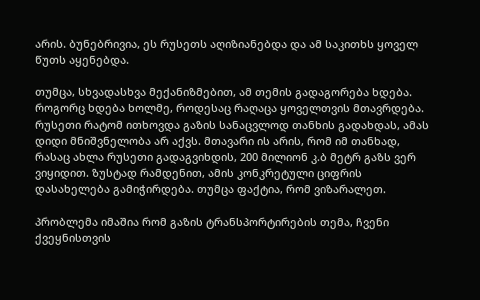არის. ბუნებრივია, ეს რუსეთს აღიზიანებდა და ამ საკითხს ყოველ წუთს აყენებდა.

თუმცა, სხვადასხვა მექანიზმებით, ამ თემის გადაგორება ხდება. როგორც ხდება ხოლმე, როდესაც რაღაცა ყოველთვის მთავრდება. რუსეთი რატომ ითხოვდა გაზის სანაცვლოდ თანხის გადახდას, ამას დიდი მნიშვნელობა არ აქვს. მთავარი ის არის, რომ იმ თანხად, რასაც ახლა რუსეთი გადაგვიხდის, 200 მილიონ კ.ბ მეტრ გაზს ვერ ვიყიდით. ზუსტად რამდენით, ამის კონკრეტული ციფრის დასახელება გამიჭირდება. თუმცა ფაქტია, რომ ვიზარალეთ.

პრობლემა იმაშია რომ გაზის ტრანსპორტირების თემა, ჩვენი ქვეყნისთვის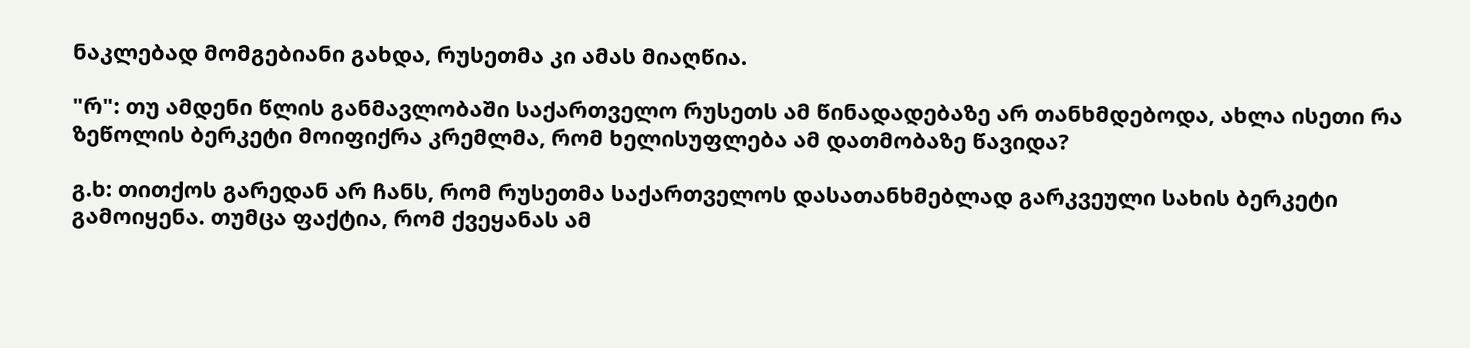ნაკლებად მომგებიანი გახდა, რუსეთმა კი ამას მიაღწია.

"რ": თუ ამდენი წლის განმავლობაში საქართველო რუსეთს ამ წინადადებაზე არ თანხმდებოდა, ახლა ისეთი რა ზეწოლის ბერკეტი მოიფიქრა კრემლმა, რომ ხელისუფლება ამ დათმობაზე წავიდა?

გ.ხ: თითქოს გარედან არ ჩანს, რომ რუსეთმა საქართველოს დასათანხმებლად გარკვეული სახის ბერკეტი გამოიყენა. თუმცა ფაქტია, რომ ქვეყანას ამ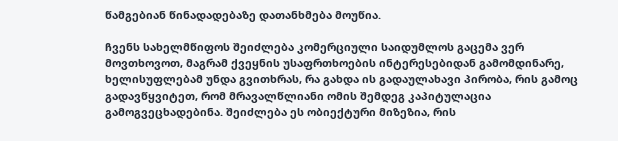წამგებიან წინადადებაზე დათანხმება მოუწია.

ჩვენს სახელმწიფოს შეიძლება კომერციული საიდუმლოს გაცემა ვერ მოვთხოვოთ, მაგრამ ქვეყნის უსაფრთხოების ინტერესებიდან გამომდინარე, ხელისუფლებამ უნდა გვითხრას, რა გახდა ის გადაულახავი პირობა, რის გამოც გადავწყვიტეთ, რომ მრავალწლიანი ომის შემდეგ კაპიტულაცია გამოგვეცხადებინა. შეიძლება ეს ობიექტური მიზეზია, რის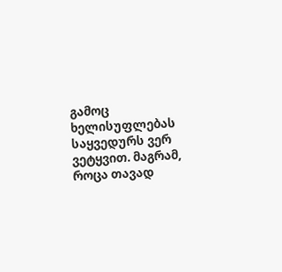გამოც ხელისუფლებას საყვედურს ვერ ვეტყვით. მაგრამ, როცა თავად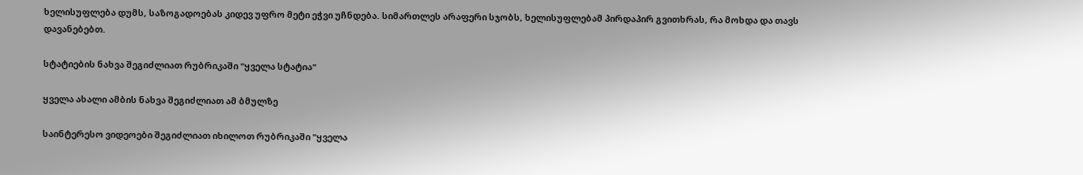ხელისუფლება დუმს, საზოგადოებას კიდევ უფრო მეტი ეჭვი უჩნდება. სიმართლეს არაფერი სჯობს, ხელისუფლებამ პირდაპირ გვითხრას, რა მოხდა და თავს დავანებებთ.

სტატიების ნახვა შეგიძლიათ რუბრიკაში "ყველა სტატია"

ყველა ახალი ამბის ნახვა შეგიძლიათ ამ ბმულზე

საინტერესო ვიდეოები შეგიძლიათ იხილოთ რუბრიკაში "ყველა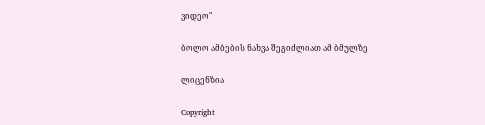ვიდეო"

ბოლო ამბების ნახვა შეგიძლიათ ამ ბმულზე

ლიცენზია

Copyright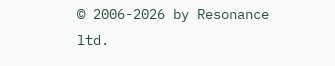© 2006-2026 by Resonance ltd.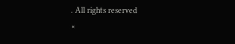. All rights reserved
×